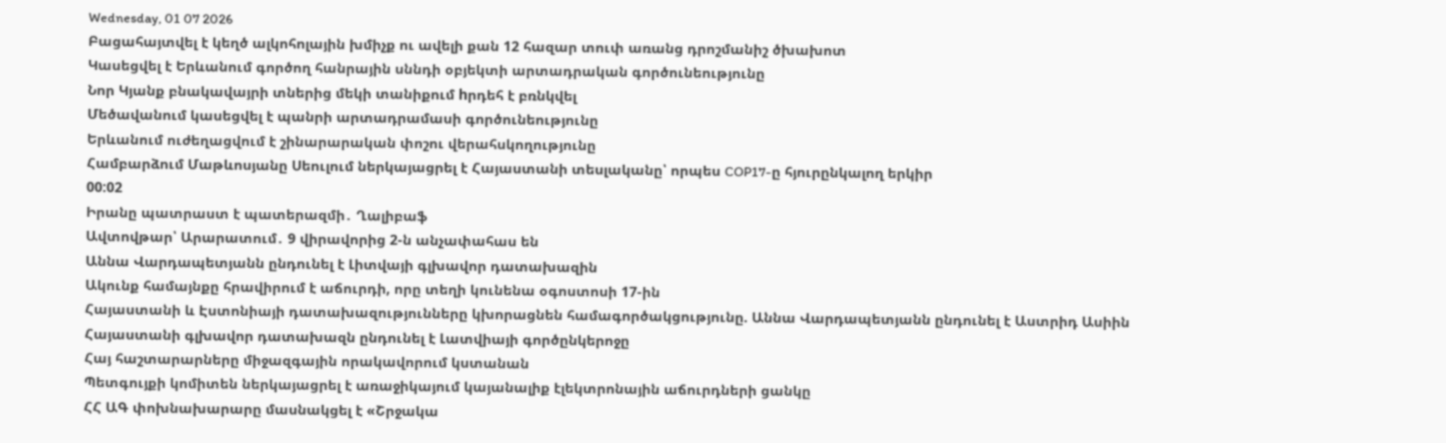Wednesday, 01 07 2026
Բացահայտվել է կեղծ ալկոհոլային խմիչք ու ավելի քան 12 հազար տուփ առանց դրոշմանիշ ծխախոտ
Կասեցվել է Երևանում գործող հանրային սննդի օբյեկտի արտադրական գործունեությունը
Նոր Կյանք բնակավայրի տներից մեկի տանիքում hրդեհ է բռնկվել
Մեծավանում կասեցվել է պանրի արտադրամասի գործունեությունը
Երևանում ուժեղացվում է շինարարական փոշու վերահսկողությունը
Համբարձում Մաթևոսյանը Սեուլում ներկայացրել է Հայաստանի տեսլականը՝ որպես COP17-ը հյուրընկալող երկիր
00:02
Իրանը պատրաստ է պատերազմի․ Ղալիբաֆ
Ավտովթար՝ Արարատում․ 9 վիրավորից 2-ն անչափահաս են
Աննա Վարդապետյանն ընդունել է Լիտվայի գլխավոր դատախազին
Ակունք համայնքը հրավիրում է աճուրդի, որը տեղի կունենա օգոստոսի 17-ին
Հայաստանի և Էստոնիայի դատախազությունները կխորացնեն համագործակցությունը. Աննա Վարդապետյանն ընդունել է Աստրիդ Ասիին
Հայաստանի գլխավոր դատախազն ընդունել է Լատվիայի գործընկերոջը
Հայ հաշտարարները միջազգային որակավորում կստանան
Պետգույքի կոմիտեն ներկայացրել է առաջիկայում կայանալիք էլեկտրոնային աճուրդների ցանկը
ՀՀ ԱԳ փոխնախարարը մասնակցել է «Շրջակա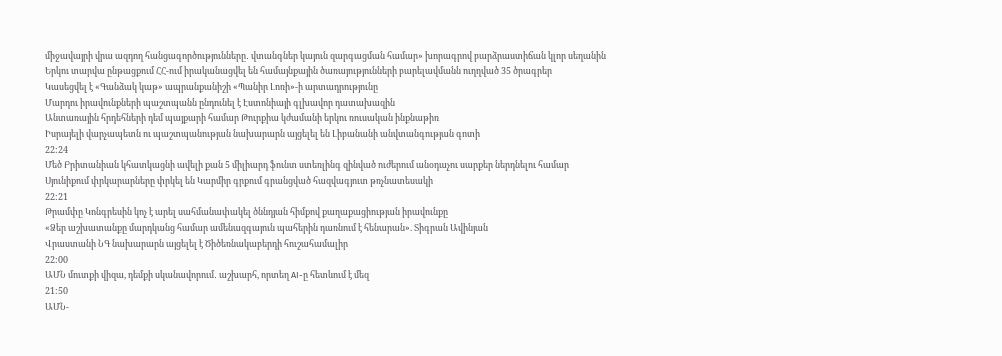միջավայրի վրա ազդող հանցագործությունները․ վտանգներ կայուն զարգացման համար» խորագրով բարձրաստիճան կլոր սեղանին
Երկու տարվա ընթացքում ՀՀ-ում իրականացվել են համայնքային ծառայությունների բարելավմանն ուղղված 35 ծրագրեր
Կասեցվել է «Գանձակ կաթ» ապրանքանիշի «Պանիր Լոռի»-ի արտադրությունը
Մարդու իրավունքների պաշտպանն ընդունել է Էստոնիայի գլխավոր դատախազին
Անտառային հրդեհների դեմ պայքարի համար Թուրքիա կժամանի երկու ռուսական ինքնաթիռ
Իսրայելի վարչապետն ու պաշտպանության նախարարն այցելել են Լիբանանի անվտանգության գոտի
22:24
Մեծ Բրիտանիան կհատկացնի ավելի քան 5 միլիարդ ֆունտ ստեռլինգ զինված ուժերում անօդաչու սարքեր ներդնելու համար
Սյունիքում փրկարարները փրկել են Կարմիր գրքում գրանցված հազվագյուտ թռչնատեսակի
22:21
Թրամփը Կոնգրեսին կոչ է արել սահմանափակել ծննդյան հիմքով քաղաքացիության իրավունքը
«Ձեր աշխատանքը մարդկանց համար ամենազգայուն պահերին դառնում է հենարան». Տիգրան Ավինյան
Վրաստանի ՆԳ նախարարն այցելել է Ծիծեռնակաբերդի հուշահամալիր
22:00
ԱՄՆ մուտքի վիզա, դեմքի սկանավորում․ աշխարհ, որտեղ AI-ը հետևում է մեզ
21:50
ԱՄՆ-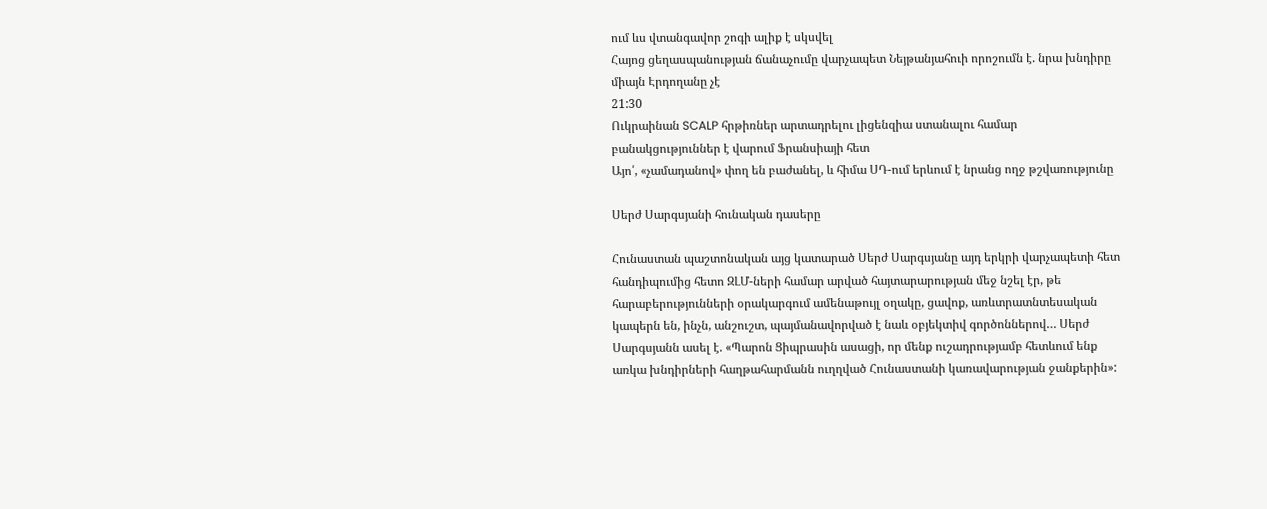ում ևս վտանգավոր շոգի ալիք է սկսվել
Հայոց ցեղասպանության ճանաչումը վարչապետ Նեյթանյահուի որոշումն է. նրա խնդիրը միայն Էրդողանը չէ
21:30
Ուկրաինան SCALP հրթիռներ արտադրելու լիցենզիա ստանալու համար բանակցություններ է վարում Ֆրանսիայի հետ
Այո՛, «չամադանով» փող են բաժանել, և հիմա ՍԴ-ում երևում է նրանց ողջ թշվառությունը

Սերժ Սարգսյանի հունական դասերը

Հունաստան պաշտոնական այց կատարած Սերժ Սարգսյանը այդ երկրի վարչապետի հետ հանդիպումից հետո ԶԼՄ-ների համար արված հայտարարության մեջ նշել էր, թե հարաբերությունների օրակարգում ամենաթույլ օղակը, ցավոք, առևտրատնտեսական կապերն են, ինչն, անշուշտ, պայմանավորված է նաև օբյեկտիվ գործոններով… Սերժ Սարգսյանն ասել է. «Պարոն Ցիպրասին ասացի, որ մենք ուշադրությամբ հետևում ենք առկա խնդիրների հաղթահարմանն ուղղված Հունաստանի կառավարության ջանքերին»: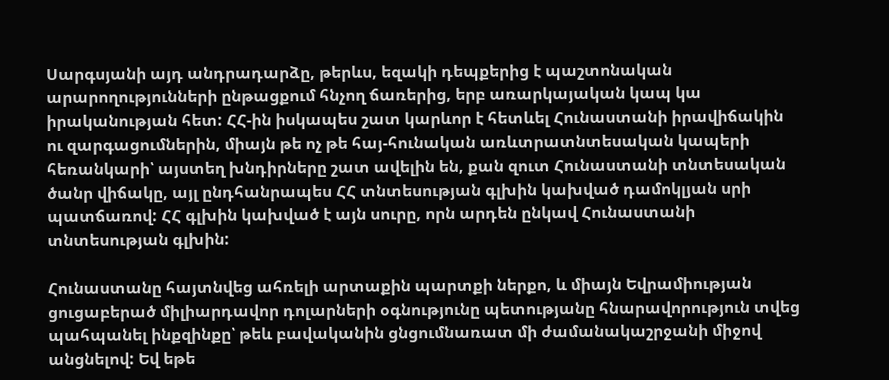Սարգսյանի այդ անդրադարձը, թերևս, եզակի դեպքերից է պաշտոնական արարողությունների ընթացքում հնչող ճառերից, երբ առարկայական կապ կա իրականության հետ: ՀՀ-ին իսկապես շատ կարևոր է հետևել Հունաստանի իրավիճակին ու զարգացումներին, միայն թե ոչ թե հայ-հունական առևտրատնտեսական կապերի հեռանկարի՝ այստեղ խնդիրները շատ ավելին են, քան զուտ Հունաստանի տնտեսական ծանր վիճակը, այլ ընդհանրապես ՀՀ տնտեսության գլխին կախված դամոկլյան սրի պատճառով: ՀՀ գլխին կախված է այն սուրը, որն արդեն ընկավ Հունաստանի տնտեսության գլխին:

Հունաստանը հայտնվեց ահռելի արտաքին պարտքի ներքո, և միայն Եվրամիության ցուցաբերած միլիարդավոր դոլարների օգնությունը պետությանը հնարավորություն տվեց պահպանել ինքզինքը՝ թեև բավականին ցնցումնառատ մի ժամանակաշրջանի միջով անցնելով: Եվ եթե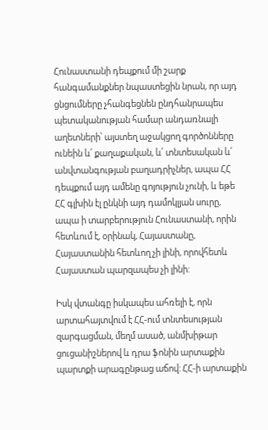Հունաստանի դեպքում մի շարք հանգամանքներ նպաստեցին նրան, որ այդ ցնցումները չհանգեցնեն ընդհանրապես պետականության համար անդառնալի աղետների՝ այստեղ աջակցող գործոնները ունեին և՛ քաղաքական, և՛ տնտեսական և՛ անվտանգության բաղադրիչներ, ապա ՀՀ դեպքում այդ ամենը գոյություն չունի, և եթե ՀՀ գլխին էլ ընկնի այդ դամոկլյան սուրը, ապա ի տարբերություն Հունաստանի, որին հետևում է, օրինակ, Հայաստանը, Հայաստանին հետևող չի լինի, որովհետև Հայաստան պարզապես չի լինի:

Իսկ վտանգը իսկապես ահռելի է, որն արտահայտվում է ՀՀ-ում տնտեսության զարգացման, մեղմ ասած, անմխիթար ցուցանիշներով և դրա ֆոնին արտաքին պարտքի արագընթաց աճով: ՀՀ-ի արտաքին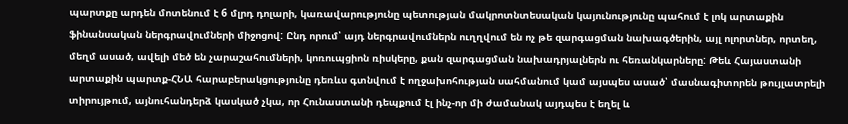պարտքը արդեն մոտենում է 6 մլրդ դոլարի, կառավարությունը պետության մակրոտնտեսական կայունությունը պահում է լոկ արտաքին ֆինանսական ներգրավումների միջոցով: Ընդ որում՝ այդ ներգրավումներն ուղղվում են ոչ թե զարգացման նախագծերին, այլ ոլորտներ, որտեղ, մեղմ ասած, ավելի մեծ են չարաշահումների, կոռուպցիոն ռիսկերը, քան զարգացման նախադրյալներն ու հեռանկարները: Թեև Հայաստանի արտաքին պարտք-ՀՆԱ հարաբերակցությունը դեռևս գտնվում է ողջախոհության սահմանում կամ այսպես ասած՝ մասնագիտորեն թույլատրելի տիրույթում, այնուհանդերձ կասկած չկա, որ Հունաստանի դեպքում էլ ինչ-որ մի ժամանակ այդպես է եղել և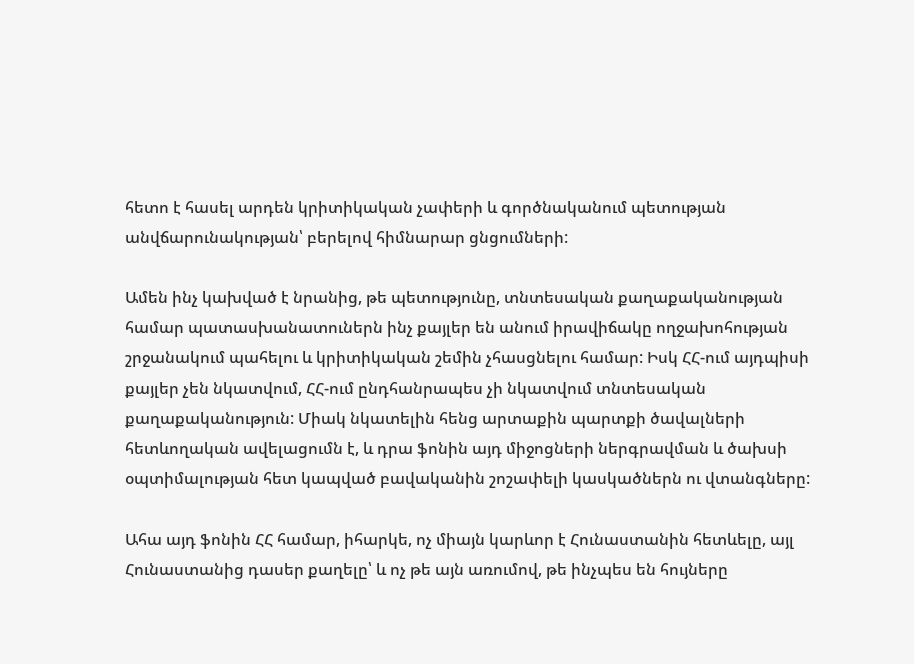հետո է հասել արդեն կրիտիկական չափերի և գործնականում պետության անվճարունակության՝ բերելով հիմնարար ցնցումների:

Ամեն ինչ կախված է նրանից, թե պետությունը, տնտեսական քաղաքականության համար պատասխանատուներն ինչ քայլեր են անում իրավիճակը ողջախոհության շրջանակում պահելու և կրիտիկական շեմին չհասցնելու համար: Իսկ ՀՀ-ում այդպիսի քայլեր չեն նկատվում, ՀՀ-ում ընդհանրապես չի նկատվում տնտեսական քաղաքականություն: Միակ նկատելին հենց արտաքին պարտքի ծավալների հետևողական ավելացումն է, և դրա ֆոնին այդ միջոցների ներգրավման և ծախսի օպտիմալության հետ կապված բավականին շոշափելի կասկածներն ու վտանգները:

Ահա այդ ֆոնին ՀՀ համար, իհարկե, ոչ միայն կարևոր է Հունաստանին հետևելը, այլ Հունաստանից դասեր քաղելը՝ և ոչ թե այն առումով, թե ինչպես են հույները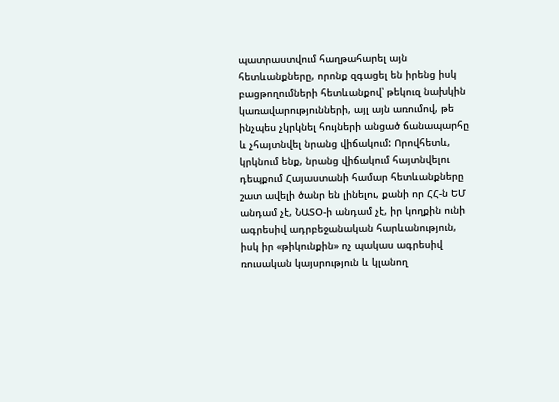պատրաստվում հաղթահարել այն հետևանքները, որոնք զգացել են իրենց իսկ բացթողումների հետևանքով՝ թեկուզ նախկին կառավարությունների, այլ այն առումով, թե ինչպես չկրկնել հույների անցած ճանապարհը և չհայտնվել նրանց վիճակում: Որովհետև, կրկնում ենք, նրանց վիճակում հայտնվելու դեպքում Հայաստանի համար հետևանքները շատ ավելի ծանր են լինելու, քանի որ ՀՀ-ն ԵՄ անդամ չէ, ՆԱՏՕ-ի անդամ չէ, իր կողքին ունի ագրեսիվ ադրբեջանական հարևանություն, իսկ իր «թիկունքին» ոչ պակաս ագրեսիվ ռուսական կայսրություն և կլանող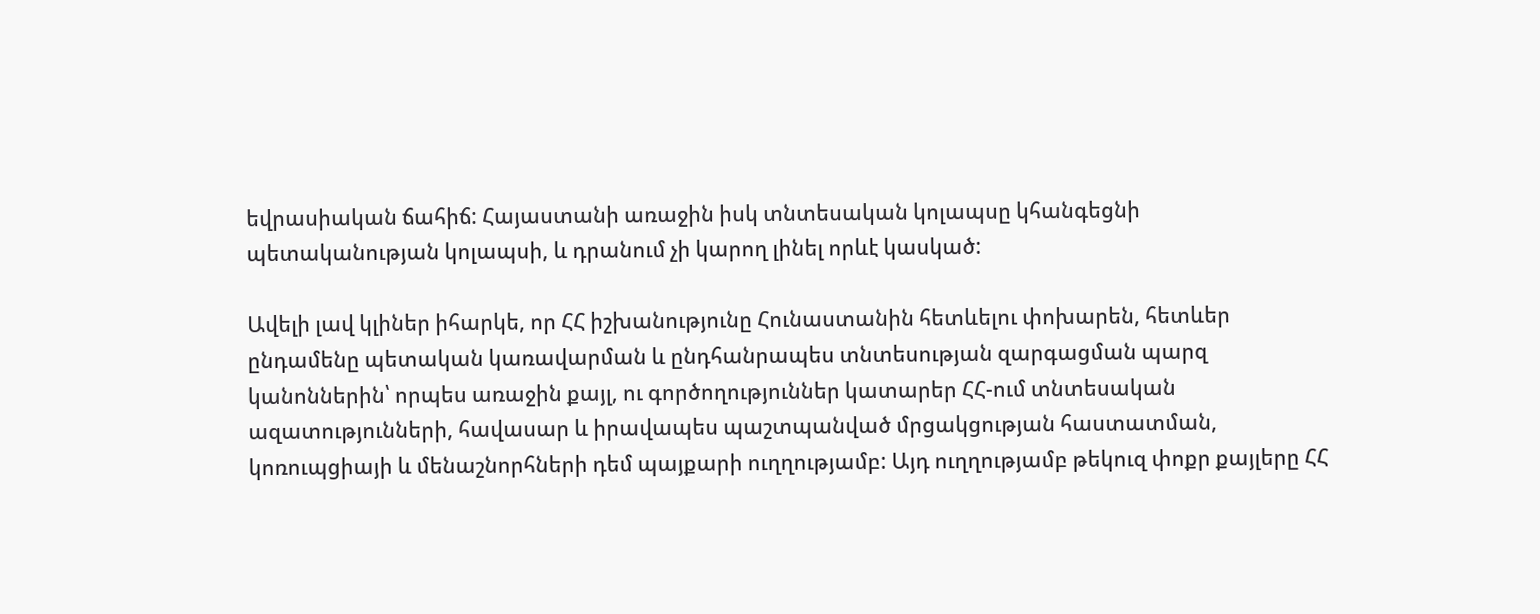եվրասիական ճահիճ: Հայաստանի առաջին իսկ տնտեսական կոլապսը կհանգեցնի պետականության կոլապսի, և դրանում չի կարող լինել որևէ կասկած:

Ավելի լավ կլիներ իհարկե, որ ՀՀ իշխանությունը Հունաստանին հետևելու փոխարեն, հետևեր ընդամենը պետական կառավարման և ընդհանրապես տնտեսության զարգացման պարզ կանոններին՝ որպես առաջին քայլ, ու գործողություններ կատարեր ՀՀ-ում տնտեսական ազատությունների, հավասար և իրավապես պաշտպանված մրցակցության հաստատման, կոռուպցիայի և մենաշնորհների դեմ պայքարի ուղղությամբ: Այդ ուղղությամբ թեկուզ փոքր քայլերը ՀՀ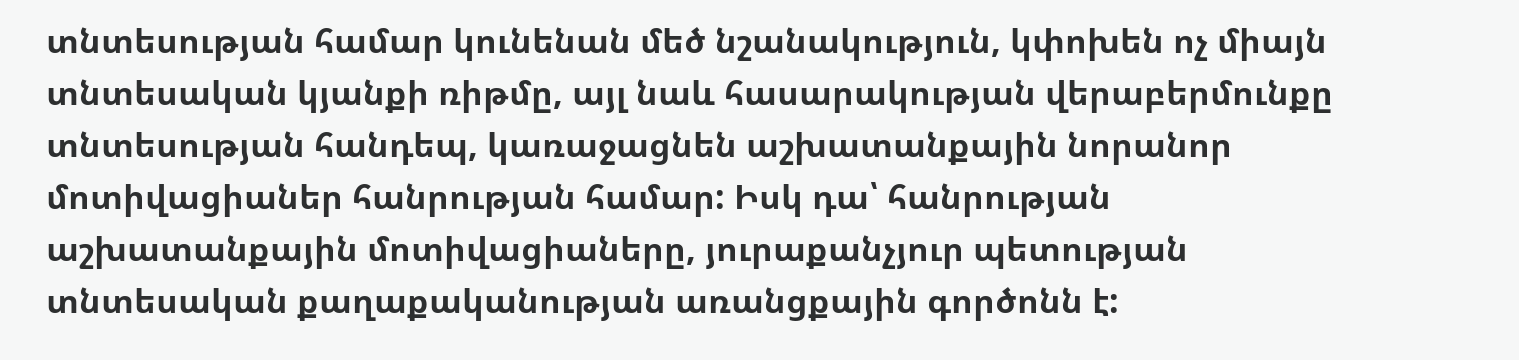տնտեսության համար կունենան մեծ նշանակություն, կփոխեն ոչ միայն տնտեսական կյանքի ռիթմը, այլ նաև հասարակության վերաբերմունքը տնտեսության հանդեպ, կառաջացնեն աշխատանքային նորանոր մոտիվացիաներ հանրության համար: Իսկ դա՝ հանրության աշխատանքային մոտիվացիաները, յուրաքանչյուր պետության տնտեսական քաղաքականության առանցքային գործոնն է: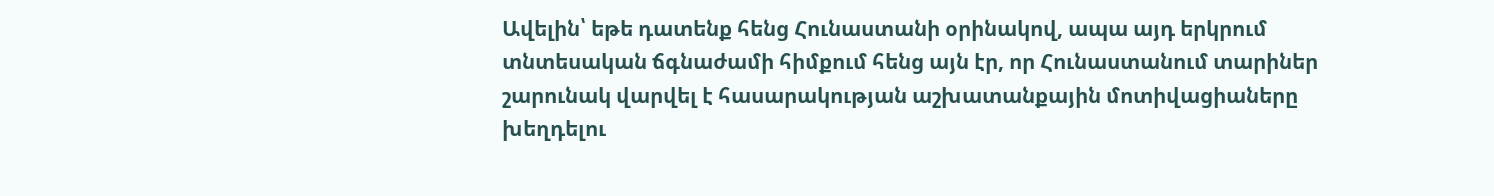Ավելին՝ եթե դատենք հենց Հունաստանի օրինակով, ապա այդ երկրում տնտեսական ճգնաժամի հիմքում հենց այն էր, որ Հունաստանում տարիներ շարունակ վարվել է հասարակության աշխատանքային մոտիվացիաները խեղդելու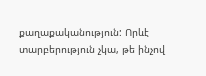քաղաքականություն: Որևէ տարբերություն չկա, թե ինչով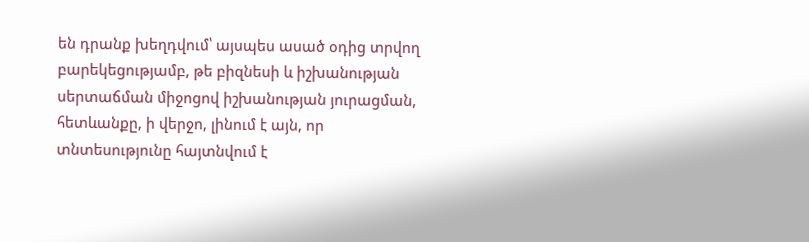են դրանք խեղդվում՝ այսպես ասած օդից տրվող բարեկեցությամբ, թե բիզնեսի և իշխանության սերտաճման միջոցով իշխանության յուրացման, հետևանքը, ի վերջո, լինում է այն, որ տնտեսությունը հայտնվում է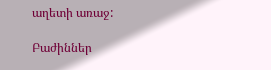աղետի առաջ:

Բաժիններ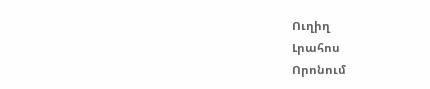Ուղիղ
Լրահոս
Որոնում